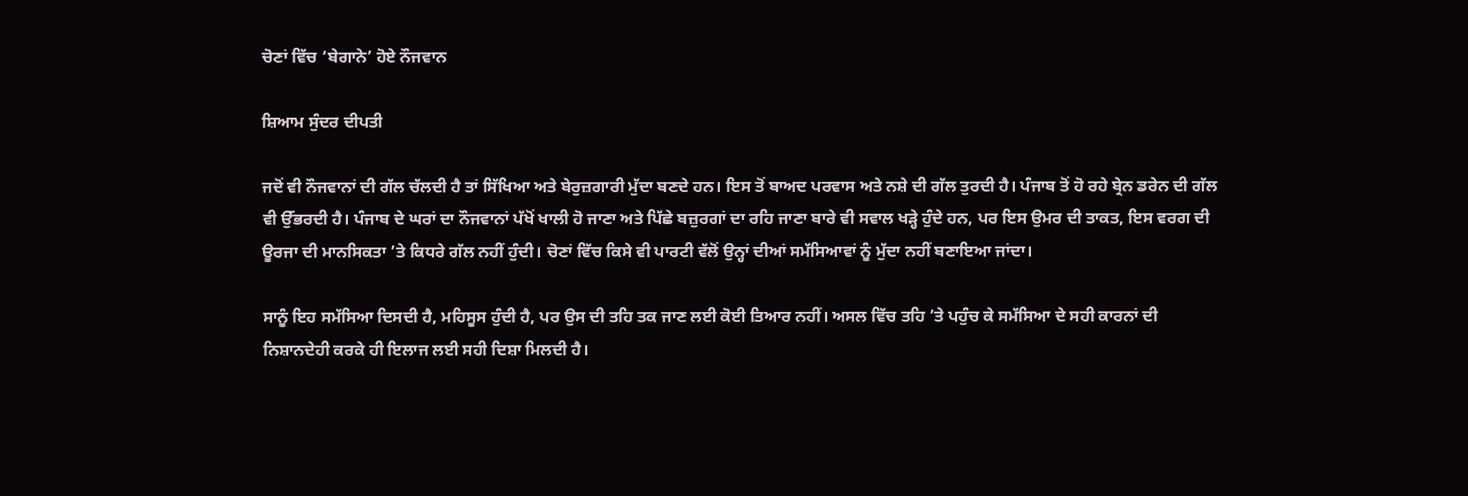ਚੋਣਾਂ ਵਿੱਚ ‘ਬੇਗਾਨੇ’ ਹੋਏ ਨੌਜਵਾਨ

ਸ਼ਿਆਮ ਸੁੰਦਰ ਦੀਪਤੀ

ਜਦੋਂ ਵੀ ਨੌਜਵਾਨਾਂ ਦੀ ਗੱਲ ਚੱਲਦੀ ਹੈ ਤਾਂ ਸਿੱਖਿਆ ਅਤੇ ਬੇਰੁਜ਼ਗਾਰੀ ਮੁੱਦਾ ਬਣਦੇ ਹਨ। ਇਸ ਤੋਂ ਬਾਅਦ ਪਰਵਾਸ ਅਤੇ ਨਸ਼ੇ ਦੀ ਗੱਲ ਤੁਰਦੀ ਹੈ। ਪੰਜਾਬ ਤੋਂ ਹੋ ਰਹੇ ਬ੍ਰੇਨ ਡਰੇਨ ਦੀ ਗੱਲ ਵੀ ਉੱਭਰਦੀ ਹੈ। ਪੰਜਾਬ ਦੇ ਘਰਾਂ ਦਾ ਨੌਜਵਾਨਾਂ ਪੱਖੋਂ ਖਾਲੀ ਹੋ ਜਾਣਾ ਅਤੇ ਪਿੱਛੇ ਬਜ਼ੁਰਗਾਂ ਦਾ ਰਹਿ ਜਾਣਾ ਬਾਰੇ ਵੀ ਸਵਾਲ ਖੜ੍ਹੇ ਹੁੰਦੇ ਹਨ, ਪਰ ਇਸ ਉਮਰ ਦੀ ਤਾਕਤ, ਇਸ ਵਰਗ ਦੀ ਊਰਜਾ ਦੀ ਮਾਨਸਿਕਤਾ ’ਤੇ ਕਿਧਰੇ ਗੱਲ ਨਹੀਂ ਹੁੰਦੀ। ਚੋਣਾਂ ਵਿੱਚ ਕਿਸੇ ਵੀ ਪਾਰਟੀ ਵੱਲੋਂ ਉਨ੍ਹਾਂ ਦੀਆਂ ਸਮੱਸਿਆਵਾਂ ਨੂੰ ਮੁੱਦਾ ਨਹੀਂ ਬਣਾਇਆ ਜਾਂਦਾ।

ਸਾਨੂੰ ਇਹ ਸਮੱਸਿਆ ਦਿਸਦੀ ਹੈ, ਮਹਿਸੂਸ ਹੁੰਦੀ ਹੈ, ਪਰ ਉਸ ਦੀ ਤਹਿ ਤਕ ਜਾਣ ਲਈ ਕੋਈ ਤਿਆਰ ਨਹੀਂ। ਅਸਲ ਵਿੱਚ ਤਹਿ ’ਤੇ ਪਹੁੰਚ ਕੇ ਸਮੱਸਿਆ ਦੇ ਸਹੀ ਕਾਰਨਾਂ ਦੀ ਨਿਸ਼ਾਨਦੇਹੀ ਕਰਕੇ ਹੀ ਇਲਾਜ ਲਈ ਸਹੀ ਦਿਸ਼ਾ ਮਿਲਦੀ ਹੈ।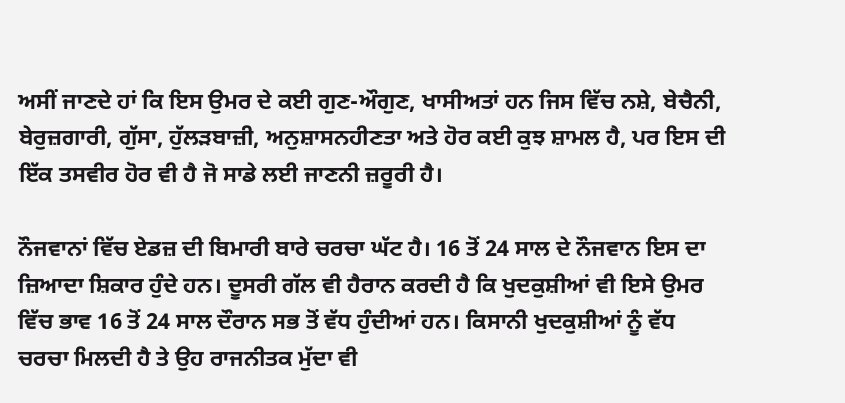ਅਸੀਂ ਜਾਣਦੇ ਹਾਂ ਕਿ ਇਸ ਉਮਰ ਦੇ ਕਈ ਗੁਣ-ਔਗੁਣ, ਖਾਸੀਅਤਾਂ ਹਨ ਜਿਸ ਵਿੱਚ ਨਸ਼ੇ, ਬੇਚੈਨੀ, ਬੇਰੁਜ਼ਗਾਰੀ, ਗੁੱਸਾ, ਹੁੱਲੜਬਾਜ਼ੀ, ਅਨੁਸ਼ਾਸਨਹੀਣਤਾ ਅਤੇ ਹੋਰ ਕਈ ਕੁਝ ਸ਼ਾਮਲ ਹੈ, ਪਰ ਇਸ ਦੀ ਇੱਕ ਤਸਵੀਰ ਹੋਰ ਵੀ ਹੈ ਜੋ ਸਾਡੇ ਲਈ ਜਾਣਨੀ ਜ਼ਰੂਰੀ ਹੈ।

ਨੌਜਵਾਨਾਂ ਵਿੱਚ ਏਡਜ਼ ਦੀ ਬਿਮਾਰੀ ਬਾਰੇ ਚਰਚਾ ਘੱਟ ਹੈ। 16 ਤੋਂ 24 ਸਾਲ ਦੇ ਨੌਜਵਾਨ ਇਸ ਦਾ ਜ਼ਿਆਦਾ ਸ਼ਿਕਾਰ ਹੁੰਦੇ ਹਨ। ਦੂਸਰੀ ਗੱਲ ਵੀ ਹੈਰਾਨ ਕਰਦੀ ਹੈ ਕਿ ਖੁਦਕੁਸ਼ੀਆਂ ਵੀ ਇਸੇ ਉਮਰ ਵਿੱਚ ਭਾਵ 16 ਤੋਂ 24 ਸਾਲ ਦੌਰਾਨ ਸਭ ਤੋਂ ਵੱਧ ਹੁੰਦੀਆਂ ਹਨ। ਕਿਸਾਨੀ ਖੁਦਕੁਸ਼ੀਆਂ ਨੂੰ ਵੱਧ ਚਰਚਾ ਮਿਲਦੀ ਹੈ ਤੇ ਉਹ ਰਾਜਨੀਤਕ ਮੁੱਦਾ ਵੀ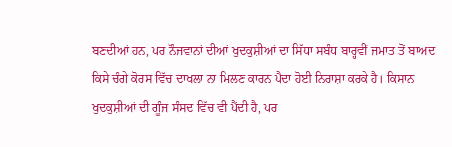ਬਣਦੀਆਂ ਹਨ, ਪਰ ਨੌਜਵਾਨਾਂ ਦੀਆਂ ਖੁਦਕੁਸ਼ੀਆਂ ਦਾ ਸਿੱਧਾ ਸਬੰਧ ਬਾਰ੍ਹਵੀਂ ਜਮਾਤ ਤੋਂ ਬਾਅਦ ਕਿਸੇ ਚੰਗੇ ਕੋਰਸ ਵਿੱਚ ਦਾਖਲਾ ਨਾ ਮਿਲਣ ਕਾਰਨ ਪੈਦਾ ਹੋਈ ਨਿਰਾਸ਼ਾ ਕਰਕੇ ਹੈ। ਕਿਸਾਨ ਖੁਦਕੁਸ਼ੀਆਂ ਦੀ ਗੂੰਜ ਸੰਸਦ ਵਿੱਚ ਵੀ ਪੈਂਦੀ ਹੈ, ਪਰ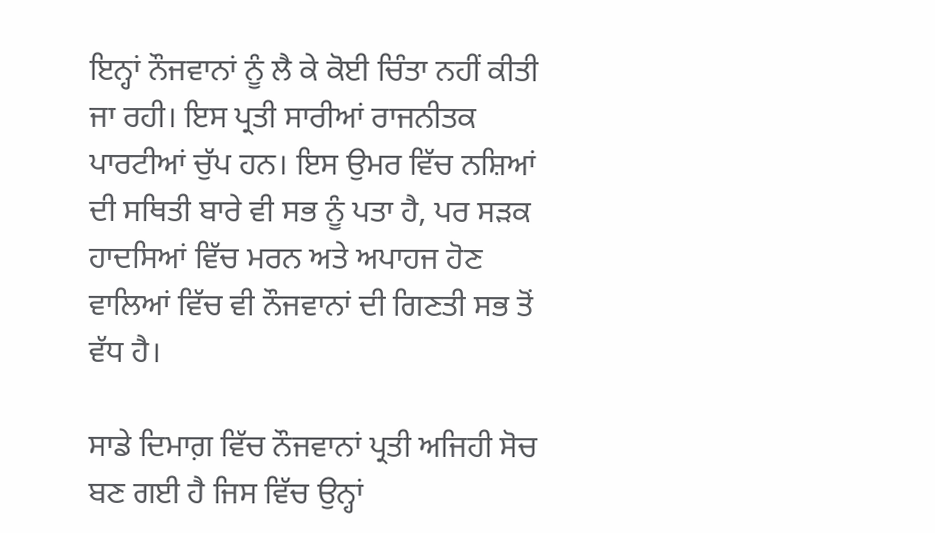ਇਨ੍ਹਾਂ ਨੌਜਵਾਨਾਂ ਨੂੰ ਲੈ ਕੇ ਕੋਈ ਚਿੰਤਾ ਨਹੀਂ ਕੀਤੀ ਜਾ ਰਹੀ। ਇਸ ਪ੍ਰਤੀ ਸਾਰੀਆਂ ਰਾਜਨੀਤਕ ਪਾਰਟੀਆਂ ਚੁੱਪ ਹਨ। ਇਸ ਉਮਰ ਵਿੱਚ ਨਸ਼ਿਆਂ ਦੀ ਸਥਿਤੀ ਬਾਰੇ ਵੀ ਸਭ ਨੂੰ ਪਤਾ ਹੈ, ਪਰ ਸੜਕ ਹਾਦਸਿਆਂ ਵਿੱਚ ਮਰਨ ਅਤੇ ਅਪਾਹਜ ਹੋਣ ਵਾਲਿਆਂ ਵਿੱਚ ਵੀ ਨੌਜਵਾਨਾਂ ਦੀ ਗਿਣਤੀ ਸਭ ਤੋਂ ਵੱਧ ਹੈ।

ਸਾਡੇ ਦਿਮਾਗ਼ ਵਿੱਚ ਨੌਜਵਾਨਾਂ ਪ੍ਰਤੀ ਅਜਿਹੀ ਸੋਚ ਬਣ ਗਈ ਹੈ ਜਿਸ ਵਿੱਚ ਉਨ੍ਹਾਂ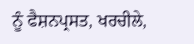ਨੂੰ ਫੈਸ਼ਨਪ੍ਰਸਤ, ਖਰਚੀਲੇ,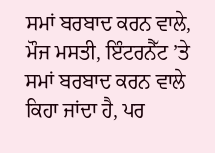ਸਮਾਂ ਬਰਬਾਦ ਕਰਨ ਵਾਲੇ, ਮੌਜ ਮਸਤੀ, ਇੰਟਰਨੈੱਟ ’ਤੇ ਸਮਾਂ ਬਰਬਾਦ ਕਰਨ ਵਾਲੇ ਕਿਹਾ ਜਾਂਦਾ ਹੈ, ਪਰ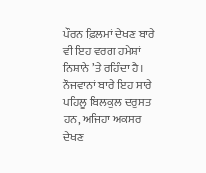ਪੌਰਨ ਫ਼ਿਲਮਾਂ ਦੇਖਣ ਬਾਰੇ ਵੀ ਇਹ ਵਰਗ ਹਮੇਸ਼ਾਂ ਨਿਸ਼ਾਨੇ ’ਤੇ ਰਹਿੰਦਾ ਹੈ। ਨੌਜਵਾਨਾਂ ਬਾਰੇ ਇਹ ਸਾਰੇ ਪਹਿਲੂ ਬਿਲਕੁਲ ਦਰੁਸਤ ਹਨ, ਅਜਿਹਾ ਅਕਸਰ ਦੇਖਣ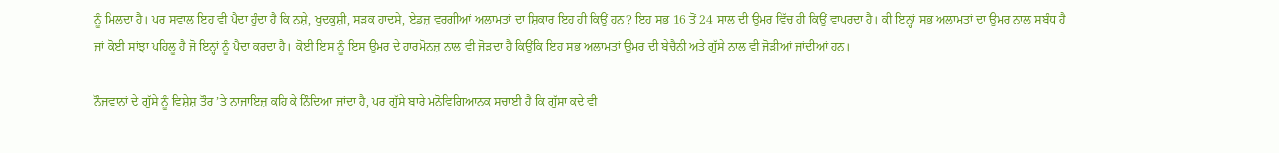ਨੂੰ ਮਿਲਦਾ ਹੈ। ਪਰ ਸਵਾਲ ਇਹ ਵੀ ਪੈਦਾ ਹੁੰਦਾ ਹੈ ਕਿ ਨਸ਼ੇ, ਖੁਦਕੁਸ਼ੀ, ਸੜਕ ਹਾਦਸੇ, ਏਡਜ਼ ਵਰਗੀਆਂ ਅਲਾਮਤਾਂ ਦਾ ਸ਼ਿਕਾਰ ਇਹ ਹੀ ਕਿਉਂ ਹਨ? ਇਹ ਸਭ 16 ਤੋਂ 24 ਸਾਲ ਦੀ ਉਮਰ ਵਿੱਚ ਹੀ ਕਿਉਂ ਵਾਪਰਦਾ ਹੈ। ਕੀ ਇਨ੍ਹਾਂ ਸਭ ਅਲਾਮਤਾਂ ਦਾ ਉਮਰ ਨਾਲ ਸਬੰਧ ਹੈ ਜਾਂ ਕੋਈ ਸਾਂਝਾ ਪਹਿਲੂ ਹੈ ਜੋ ਇਨ੍ਹਾਂ ਨੂੰ ਪੈਦਾ ਕਰਦਾ ਹੈ। ਕੋਈ ਇਸ ਨੂੰ ਇਸ ਉਮਰ ਦੇ ਹਾਰਮੋਨਜ਼ ਨਾਲ ਵੀ ਜੋੜਦਾ ਹੈ ਕਿਉਂਕਿ ਇਹ ਸਭ ਅਲਾਮਤਾਂ ਉਮਰ ਦੀ ਬੇਚੈਨੀ ਅਤੇ ਗੁੱਸੇ ਨਾਲ ਵੀ ਜੋੜੀਆਂ ਜਾਂਦੀਆਂ ਹਨ।

ਨੌਜਵਾਨਾਂ ਦੇ ਗੁੱਸੇ ਨੂੰ ਵਿਸ਼ੇਸ਼ ਤੌਰ ’ਤੇ ਨਾਜਾਇਜ਼ ਕਹਿ ਕੇ ਨਿੰਦਿਆ ਜਾਂਦਾ ਹੈ, ਪਰ ਗੁੱਸੇ ਬਾਰੇ ਮਨੋਵਿਗਿਆਨਕ ਸਚਾਈ ਹੈ ਕਿ ਗੁੱਸਾ ਕਦੇ ਵੀ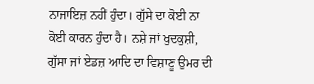ਨਾਜਾਇਜ਼ ਨਹੀਂ ਹੁੰਦਾ। ਗੁੱਸੇ ਦਾ ਕੋਈ ਨਾ ਕੋਈ ਕਾਰਨ ਹੁੰਦਾ ਹੈ। ਨਸ਼ੇ ਜਾਂ ਖੁਦਕੁਸ਼ੀ, ਗੁੱਸਾ ਜਾਂ ਏਡਜ਼ ਆਦਿ ਦਾ ਵਿਸ਼ਾਣੂ ਉਮਰ ਦੀ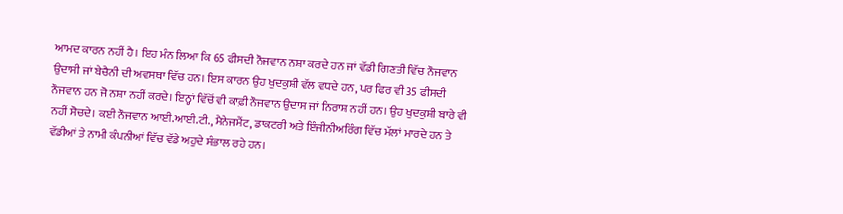ਆਮਦ ਕਾਰਨ ਨਹੀਂ ਹੈ। ਇਹ ਮੰਨ ਲਿਆ ਕਿ 65 ਫੀਸਦੀ ਨੌਜਵਾਨ ਨਸ਼ਾ ਕਰਦੇ ਹਨ ਜਾਂ ਵੱਡੀ ਗਿਣਤੀ ਵਿੱਚ ਨੌਜਵਾਨ ਉਦਾਸੀ ਜਾਂ ਬੇਚੈਨੀ ਦੀ ਅਵਸਥਾ ਵਿੱਚ ਹਨ। ਇਸ ਕਾਰਨ ਉਹ ਖੁਦਕੁਸ਼ੀ ਵੱਲ ਵਧਦੇ ਹਨ, ਪਰ ਫਿਰ ਵੀ 35 ਫੀਸਦੀ ਨੌਜਵਾਨ ਹਨ ਜੋ ਨਸ਼ਾ ਨਹੀਂ ਕਰਦੇ। ਇਨ੍ਹਾਂ ਵਿੱਚੋਂ ਵੀ ਕਾਫ਼ੀ ਨੌਜਵਾਨ ਉਦਾਸ ਜਾਂ ਨਿਰਾਸ਼ ਨਹੀਂ ਹਨ। ਉਹ ਖੁਦਕੁਸ਼ੀ ਬਾਰੇ ਵੀ ਨਹੀਂ ਸੋਚਦੇ। ਕਈ ਨੌਜਵਾਨ ਆਈ.ਆਈ.ਟੀ., ਮੈਨੇਜਮੈਂਟ, ਡਾਕਟਰੀ ਅਤੇ ਇੰਜੀਨੀਅਰਿੰਗ ਵਿੱਚ ਮੱਲਾਂ ਮਾਰਦੇ ਹਨ ਤੇ ਵੱਡੀਆਂ ਤੇ ਨਾਮੀ ਕੰਪਨੀਆਂ ਵਿੱਚ ਵੱਡੇ ਅਹੁਦੇ ਸੰਭਾਲ ਰਹੇ ਹਨ।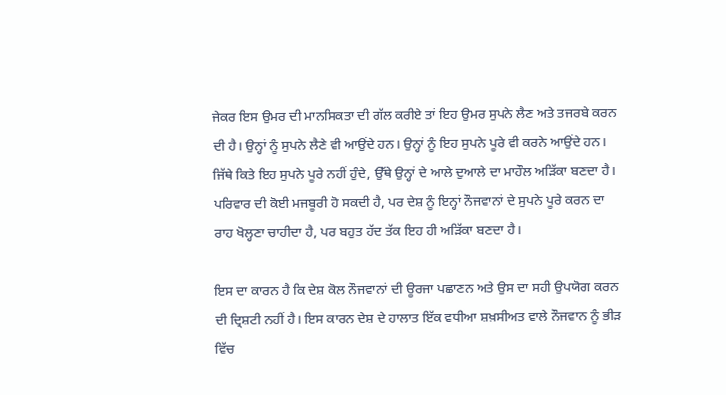ਜੇਕਰ ਇਸ ਉਮਰ ਦੀ ਮਾਨਸਿਕਤਾ ਦੀ ਗੱਲ ਕਰੀਏ ਤਾਂ ਇਹ ਉਮਰ ਸੁਪਨੇ ਲੈਣ ਅਤੇ ਤਜਰਬੇ ਕਰਨ ਦੀ ਹੈ। ਉਨ੍ਹਾਂ ਨੂੰ ਸੁਪਨੇ ਲੈਣੇ ਵੀ ਆਉਂਦੇ ਹਨ। ਉਨ੍ਹਾਂ ਨੂੰ ਇਹ ਸੁਪਨੇ ਪੂਰੇ ਵੀ ਕਰਨੇ ਆਉਂਦੇ ਹਨ। ਜਿੱਥੇ ਕਿਤੇ ਇਹ ਸੁਪਨੇ ਪੂਰੇ ਨਹੀਂ ਹੁੰਦੇ, ਉੱਥੇ ਉਨ੍ਹਾਂ ਦੇ ਆਲੇ ਦੁਆਲੇ ਦਾ ਮਾਹੌਲ ਅੜਿੱਕਾ ਬਣਦਾ ਹੈ। ਪਰਿਵਾਰ ਦੀ ਕੋਈ ਮਜਬੂਰੀ ਹੋ ਸਕਦੀ ਹੈ, ਪਰ ਦੇਸ਼ ਨੂੰ ਇਨ੍ਹਾਂ ਨੌਜਵਾਨਾਂ ਦੇ ਸੁਪਨੇ ਪੂਰੇ ਕਰਨ ਦਾ ਰਾਹ ਖੋਲ੍ਹਣਾ ਚਾਹੀਦਾ ਹੈ, ਪਰ ਬਹੁਤ ਹੱਦ ਤੱਕ ਇਹ ਹੀ ਅੜਿੱਕਾ ਬਣਦਾ ਹੈ।

ਇਸ ਦਾ ਕਾਰਨ ਹੈ ਕਿ ਦੇਸ਼ ਕੋਲ ਨੌਜਵਾਨਾਂ ਦੀ ਊਰਜਾ ਪਛਾਣਨ ਅਤੇ ਉਸ ਦਾ ਸਹੀ ਉਪਯੋਗ ਕਰਨ ਦੀ ਦ੍ਰਿਸ਼ਟੀ ਨਹੀਂ ਹੈ। ਇਸ ਕਾਰਨ ਦੇਸ਼ ਦੇ ਹਾਲਾਤ ਇੱਕ ਵਧੀਆ ਸ਼ਖ਼ਸੀਅਤ ਵਾਲੇ ਨੌਜਵਾਨ ਨੂੰ ਭੀੜ ਵਿੱਚ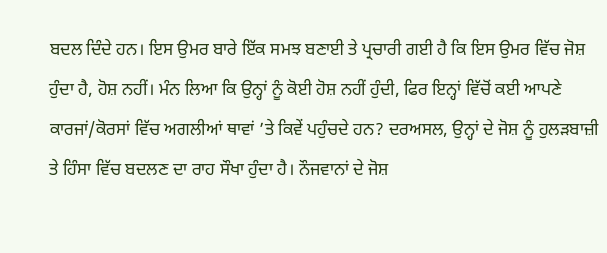ਬਦਲ ਦਿੰਦੇ ਹਨ। ਇਸ ਉਮਰ ਬਾਰੇ ਇੱਕ ਸਮਝ ਬਣਾਈ ਤੇ ਪ੍ਰਚਾਰੀ ਗਈ ਹੈ ਕਿ ਇਸ ਉਮਰ ਵਿੱਚ ਜੋਸ਼ ਹੁੰਦਾ ਹੈ, ਹੋਸ਼ ਨਹੀਂ। ਮੰਨ ਲਿਆ ਕਿ ਉਨ੍ਹਾਂ ਨੂੰ ਕੋਈ ਹੋਸ਼ ਨਹੀਂ ਹੁੰਦੀ, ਫਿਰ ਇਨ੍ਹਾਂ ਵਿੱਚੋਂ ਕਈ ਆਪਣੇ ਕਾਰਜਾਂ/ਕੋਰਸਾਂ ਵਿੱਚ ਅਗਲੀਆਂ ਥਾਵਾਂ ’ਤੇ ਕਿਵੇਂ ਪਹੁੰਚਦੇ ਹਨ? ਦਰਅਸਲ, ਉਨ੍ਹਾਂ ਦੇ ਜੋਸ਼ ਨੂੰ ਹੁਲੜਬਾਜ਼ੀ ਤੇ ਹਿੰਸਾ ਵਿੱਚ ਬਦਲਣ ਦਾ ਰਾਹ ਸੌਖਾ ਹੁੰਦਾ ਹੈ। ਨੌਜਵਾਨਾਂ ਦੇ ਜੋਸ਼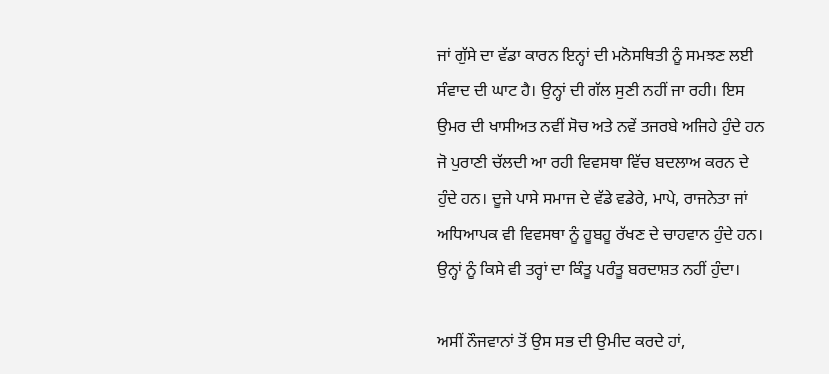ਜਾਂ ਗੁੱਸੇ ਦਾ ਵੱਡਾ ਕਾਰਨ ਇਨ੍ਹਾਂ ਦੀ ਮਨੋਸਥਿਤੀ ਨੂੰ ਸਮਝਣ ਲਈ ਸੰਵਾਦ ਦੀ ਘਾਟ ਹੈ। ਉਨ੍ਹਾਂ ਦੀ ਗੱਲ ਸੁਣੀ ਨਹੀਂ ਜਾ ਰਹੀ। ਇਸ ਉਮਰ ਦੀ ਖਾਸੀਅਤ ਨਵੀਂ ਸੋਚ ਅਤੇ ਨਵੇਂ ਤਜਰਬੇ ਅਜਿਹੇ ਹੁੰਦੇ ਹਨ ਜੋ ਪੁਰਾਣੀ ਚੱਲਦੀ ਆ ਰਹੀ ਵਿਵਸਥਾ ਵਿੱਚ ਬਦਲਾਅ ਕਰਨ ਦੇ ਹੁੰਦੇ ਹਨ। ਦੂਜੇ ਪਾਸੇ ਸਮਾਜ ਦੇ ਵੱਡੇ ਵਡੇਰੇ, ਮਾਪੇ, ਰਾਜਨੇਤਾ ਜਾਂ ਅਧਿਆਪਕ ਵੀ ਵਿਵਸਥਾ ਨੂੰ ਹੂਬਹੂ ਰੱਖਣ ਦੇ ਚਾਹਵਾਨ ਹੁੰਦੇ ਹਨ। ਉਨ੍ਹਾਂ ਨੂੰ ਕਿਸੇ ਵੀ ਤਰ੍ਹਾਂ ਦਾ ਕਿੰਤੂ ਪਰੰਤੂ ਬਰਦਾਸ਼ਤ ਨਹੀਂ ਹੁੰਦਾ।

ਅਸੀਂ ਨੌਜਵਾਨਾਂ ਤੋਂ ਉਸ ਸਭ ਦੀ ਉਮੀਦ ਕਰਦੇ ਹਾਂ,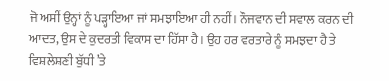ਜੋ ਅਸੀਂ ਉਨ੍ਹਾਂ ਨੂੰ ਪੜ੍ਹਾਇਆ ਜਾਂ ਸਮਝਾਇਆ ਹੀ ਨਹੀਂ। ਨੌਜਵਾਨ ਦੀ ਸਵਾਲ ਕਰਨ ਦੀ ਆਦਤ, ਉਸ ਦੇ ਕੁਦਰਤੀ ਵਿਕਾਸ ਦਾ ਹਿੱਸਾ ਹੈ। ਉਹ ਹਰ ਵਰਤਾਰੇ ਨੂੰ ਸਮਝਦਾ ਹੈ ਤੇ ਵਿਸ਼ਲੇਸ਼ਣੀ ਬੁੱਧੀ ’ਤੇ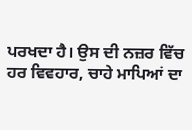ਪਰਖਦਾ ਹੈ। ਉਸ ਦੀ ਨਜ਼ਰ ਵਿੱਚ ਹਰ ਵਿਵਹਾਰ, ਚਾਹੇ ਮਾਪਿਆਂ ਦਾ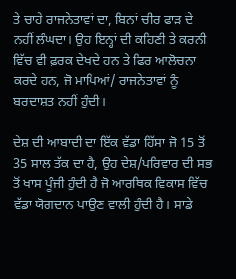ਤੇ ਚਾਹੇ ਰਾਜਨੇਤਾਵਾਂ ਦਾ, ਬਿਨਾਂ ਚੀਰ ਫਾੜ ਦੇ ਨਹੀਂ ਲੰਘਦਾ। ਉਹ ਇਨ੍ਹਾਂ ਦੀ ਕਹਿਣੀ ਤੇ ਕਰਨੀ ਵਿੱਚ ਵੀ ਫ਼ਰਕ ਦੇਖਦੇ ਹਨ ਤੇ ਫਿਰ ਆਲੋਚਨਾ ਕਰਦੇ ਹਨ, ਜੋ ਮਾਪਿਆਂ/ ਰਾਜਨੇਤਾਵਾਂ ਨੂੰ ਬਰਦਾਸ਼ਤ ਨਹੀਂ ਹੁੰਦੀ।

ਦੇਸ਼ ਦੀ ਆਬਾਦੀ ਦਾ ਇੱਕ ਵੱਡਾ ਹਿੱਸਾ ਜੋ 15 ਤੋਂ 35 ਸਾਲ ਤੱਕ ਦਾ ਹੈ, ਉਹ ਦੇਸ਼/ਪਰਿਵਾਰ ਦੀ ਸਭ ਤੋਂ ਖਾਸ ਪੂੰਜੀ ਹੁੰਦੀ ਹੈ ਜੋ ਆਰਥਿਕ ਵਿਕਾਸ ਵਿੱਚ ਵੱਡਾ ਯੋਗਦਾਨ ਪਾਉਣ ਵਾਲੀ ਹੁੰਦੀ ਹੈ। ਸਾਡੇ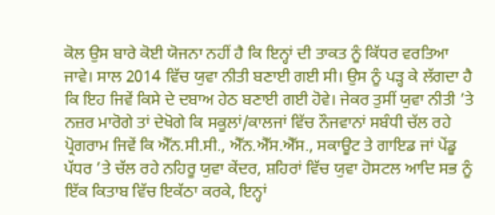ਕੋਲ ਉਸ ਬਾਰੇ ਕੋਈ ਯੋਜਨਾ ਨਹੀਂ ਹੈ ਕਿ ਇਨ੍ਹਾਂ ਦੀ ਤਾਕਤ ਨੂੰ ਕਿੱਧਰ ਵਰਤਿਆ ਜਾਵੇ। ਸਾਲ 2014 ਵਿੱਚ ਯੁਵਾ ਨੀਤੀ ਬਣਾਈ ਗਈ ਸੀ। ਉਸ ਨੂੰ ਪੜ੍ਹ ਕੇ ਲੱਗਦਾ ਹੈ ਕਿ ਇਹ ਜਿਵੇਂ ਕਿਸੇ ਦੇ ਦਬਾਅ ਹੇਠ ਬਣਾਈ ਗਈ ਹੋਵੇ। ਜੇਕਰ ਤੁਸੀਂ ਯੁਵਾ ਨੀਤੀ ’ਤੇ ਨਜ਼ਰ ਮਾਰੋਗੇ ਤਾਂ ਦੇਖੋਗੇ ਕਿ ਸਕੂਲਾਂ/ਕਾਲਜਾਂ ਵਿੱਚ ਨੌਜਵਾਨਾਂ ਸਬੰਧੀ ਚੱਲ ਰਹੇ ਪ੍ਰੋਗਰਾਮ ਜਿਵੇਂ ਕਿ ਐੱਨ.ਸੀ.ਸੀ., ਐੱਨ.ਐੱਸ.ਐੱਸ., ਸਕਾਊਟ ਤੇ ਗਾਇਡ ਜਾਂ ਪੇਂਡੂ ਪੱਧਰ ’ਤੇ ਚੱਲ ਰਹੇ ਨਹਿਰੂ ਯੁਵਾ ਕੇਂਦਰ, ਸ਼ਹਿਰਾਂ ਵਿੱਚ ਯੁਵਾ ਹੋਸਟਲ ਆਦਿ ਸਭ ਨੂੰ ਇੱਕ ਕਿਤਾਬ ਵਿੱਚ ਇਕੱਠਾ ਕਰਕੇ, ਇਨ੍ਹਾਂ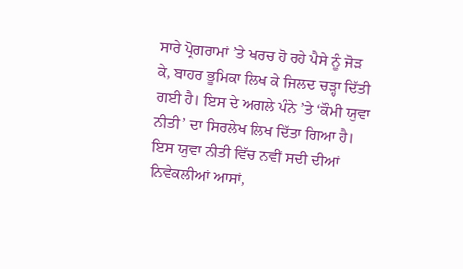ਸਾਰੇ ਪ੍ਰੋਗਰਾਮਾਂ ’ਤੇ ਖਰਚ ਹੋ ਰਹੇ ਪੈਸੇ ਨੂੰ ਜੋੜ ਕੇ, ਬਾਹਰ ਭੂਮਿਕਾ ਲਿਖ ਕੇ ਜਿਲਦ ਚੜ੍ਹਾ ਦਿੱਤੀ ਗਈ ਹੈ। ਇਸ ਦੇ ਅਗਲੇ ਪੰਨੇ ’ਤੇ ‘ਕੌਮੀ ਯੁਵਾ ਨੀਤੀ’ ਦਾ ਸਿਰਲੇਖ ਲਿਖ ਦਿੱਤਾ ਗਿਆ ਹੈ। ਇਸ ਯੁਵਾ ਨੀਤੀ ਵਿੱਚ ਨਵੀਂ ਸਦੀ ਦੀਆਂ ਨਿਵੇਕਲੀਆਂ ਆਸਾਂ,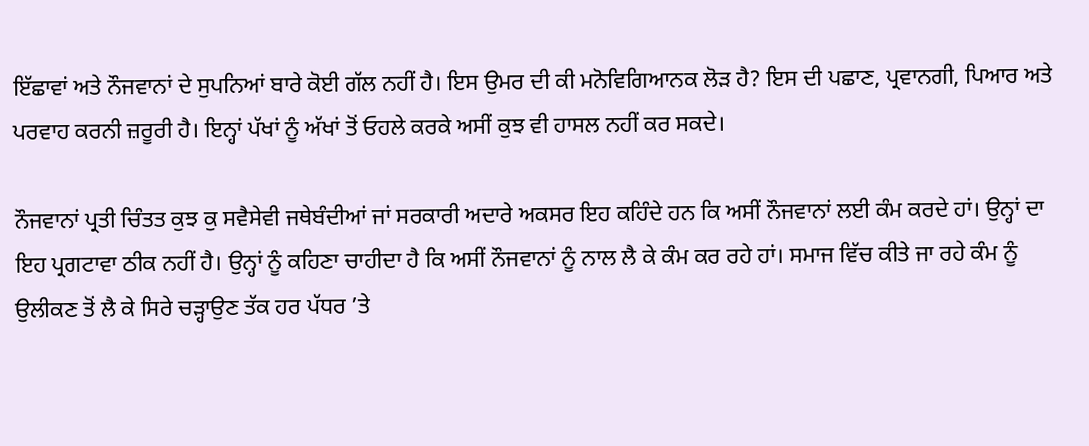ਇੱਛਾਵਾਂ ਅਤੇ ਨੌਜਵਾਨਾਂ ਦੇ ਸੁਪਨਿਆਂ ਬਾਰੇ ਕੋਈ ਗੱਲ ਨਹੀਂ ਹੈ। ਇਸ ਉਮਰ ਦੀ ਕੀ ਮਨੋਵਿਗਿਆਨਕ ਲੋੜ ਹੈ? ਇਸ ਦੀ ਪਛਾਣ, ਪ੍ਰਵਾਨਗੀ, ਪਿਆਰ ਅਤੇ ਪਰਵਾਹ ਕਰਨੀ ਜ਼ਰੂਰੀ ਹੈ। ਇਨ੍ਹਾਂ ਪੱਖਾਂ ਨੂੰ ਅੱਖਾਂ ਤੋਂ ਓਹਲੇ ਕਰਕੇ ਅਸੀਂ ਕੁਝ ਵੀ ਹਾਸਲ ਨਹੀਂ ਕਰ ਸਕਦੇ।

ਨੌਜਵਾਨਾਂ ਪ੍ਰਤੀ ਚਿੰਤਤ ਕੁਝ ਕੁ ਸਵੈਸੇਵੀ ਜਥੇਬੰਦੀਆਂ ਜਾਂ ਸਰਕਾਰੀ ਅਦਾਰੇ ਅਕਸਰ ਇਹ ਕਹਿੰਦੇ ਹਨ ਕਿ ਅਸੀਂ ਨੌਜਵਾਨਾਂ ਲਈ ਕੰਮ ਕਰਦੇ ਹਾਂ। ਉਨ੍ਹਾਂ ਦਾ ਇਹ ਪ੍ਰਗਟਾਵਾ ਠੀਕ ਨਹੀਂ ਹੈ। ਉਨ੍ਹਾਂ ਨੂੰ ਕਹਿਣਾ ਚਾਹੀਦਾ ਹੈ ਕਿ ਅਸੀਂ ਨੌਜਵਾਨਾਂ ਨੂੰ ਨਾਲ ਲੈ ਕੇ ਕੰਮ ਕਰ ਰਹੇ ਹਾਂ। ਸਮਾਜ ਵਿੱਚ ਕੀਤੇ ਜਾ ਰਹੇ ਕੰਮ ਨੂੰ ਉਲੀਕਣ ਤੋਂ ਲੈ ਕੇ ਸਿਰੇ ਚੜ੍ਹਾਉਣ ਤੱਕ ਹਰ ਪੱਧਰ ’ਤੇ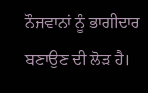ਨੌਜਵਾਨਾਂ ਨੂੰ ਭਾਗੀਦਾਰ ਬਣਾਉਣ ਦੀ ਲੋੜ ਹੈ।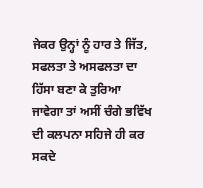ਜੇਕਰ ਉਨ੍ਹਾਂ ਨੂੰ ਹਾਰ ਤੇ ਜਿੱਤ, ਸਫਲਤਾ ਤੇ ਅਸਫਲਤਾ ਦਾ ਹਿੱਸਾ ਬਣਾ ਕੇ ਤੁਰਿਆ ਜਾਵੇਗਾ ਤਾਂ ਅਸੀਂ ਚੰਗੇ ਭਵਿੱਖ ਦੀ ਕਲਪਨਾ ਸਹਿਜੇ ਹੀ ਕਰ ਸਕਦੇ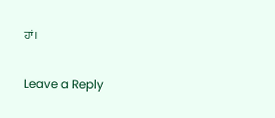ਹਾਂ।

Leave a Reply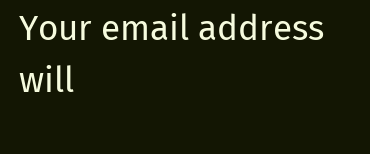Your email address will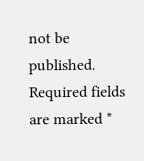not be published. Required fields are marked *